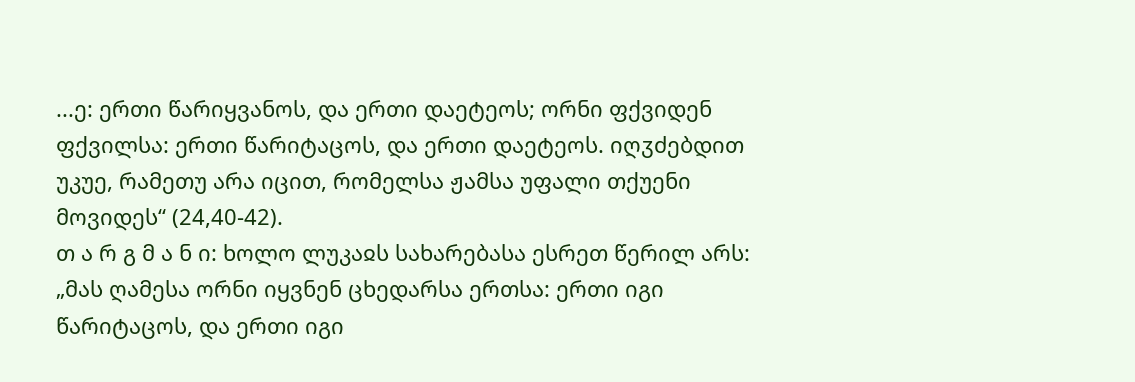...ე: ერთი წარიყვანოს, და ერთი დაეტეოს; ორნი ფქვიდენ ფქვილსა: ერთი წარიტაცოს, და ერთი დაეტეოს. იღჳძებდით უკუე, რამეთუ არა იცით, რომელსა ჟამსა უფალი თქუენი მოვიდეს“ (24,40-42).
თ ა რ გ მ ა ნ ი: ხოლო ლუკაჲს სახარებასა ესრეთ წერილ არს: „მას ღამესა ორნი იყვნენ ცხედარსა ერთსა: ერთი იგი წარიტაცოს, და ერთი იგი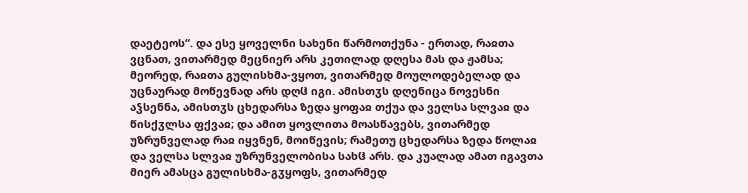დაეტეოს“. და ესე ყოველნი სახენი წარმოთქუნა - ერთად, რაჲთა ვცნათ, ვითარმედ მეცნიერ არს კეთილად დღესა მას და ჟამსა; მეორედ, რაჲთა გულისხმა-ვყოთ, ვითარმედ მოულოდებელად და უცნაურად მოწევნად არს დღჱ იგი. ამისთჳს დღენიცა ნოვესნი აჴსენნა, ამისთჳს ცხედარსა ზედა ყოფაჲ თქუა და ველსა სლვაჲ და წისქჳლსა ფქვაჲ; და ამით ყოვლითა მოასწავებს, ვითარმედ უზრუნველად რაჲ იყვნენ, მოიწევის; რამეთუ ცხედარსა ზედა წოლაჲ და ველსა სლვაჲ უზრუნველობისა სახჱ არს. და კუალად ამათ იგავთა მიერ ამასცა გულისხმა-გჳყოფს, ვითარმედ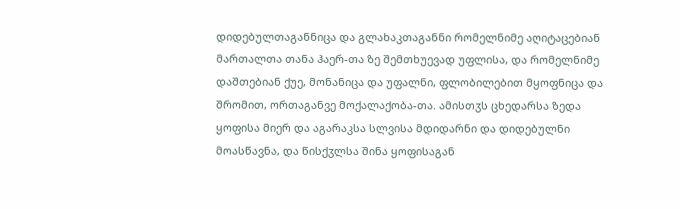დიდებულთაგანნიცა და გლახაკთაგანნი რომელნიმე აღიტაცებიან მართალთა თანა ჰაერ-თა ზე შემთხუევად უფლისა, და რომელნიმე დაშთებიან ქუე, მონანიცა და უფალნი, ფლობილებით მყოფნიცა და შრომით, ორთაგანვე მოქალაქობა-თა. ამისთჳს ცხედარსა ზედა ყოფისა მიერ და აგარაკსა სლვისა მდიდარნი და დიდებულნი მოასწავნა, და წისქჳლსა შინა ყოფისაგან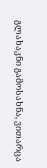გლახაკნი გამოსახნა, ვითარცა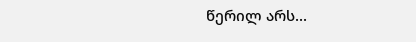წერილ არს...